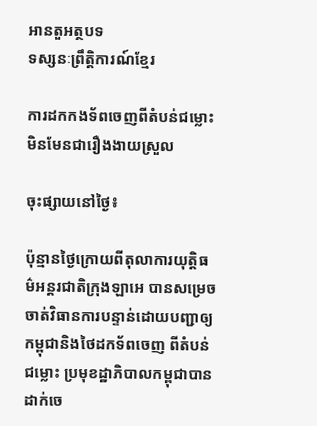អានតួអត្ថបទ
ទស្សនៈព្រឹត្តិការណ៍ខ្មែរ

ការដកកងទ័ពចេញពីតំបន់ជម្លោះមិនមែនជារឿងងាយស្រួល

ចុះផ្សាយនៅថ្ងៃ៖

ប៉ុន្មានថ្ងៃក្រោយពីតុលាការយុត្តិធម៌អន្តរជាតិក្រុងឡាអេ បានសម្រេចចាត់វិធានការបន្ទាន់ដោយបញ្ជាឲ្យកម្ពុជានិងថៃដកទ័ពចេញ ពីតំបន់ជម្លោះ ប្រមុខដ្ឋាភិបាលកម្ពុជាបានដាក់ចេ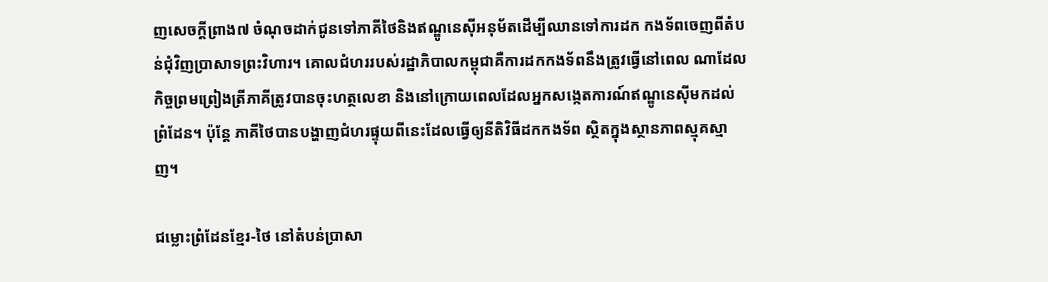ញសេចក្តីព្រាង៧ ចំណុចដាក់ជូនទៅភាគីថៃនិងឥណ្ឌូនេស៊ីអនុម័តដើម្បីឈានទៅការដក កងទ័ពចេញពីតំបន់ជុំវិញប្រាសាទព្រះវិហារ។ គោលជំហររបស់រដ្ឋាភិបាលកម្ពុជាគឺការដកកងទ័ពនឹងត្រូវធ្វើនៅពេល ណាដែលកិច្ចព្រមព្រៀងត្រីភាគីត្រូវបានចុះហត្ថលេខា និងនៅក្រោយពេលដែលអ្នកសង្កេតការណ៍ឥណ្ឌូនេស៊ីមកដល់ព្រំដែន។ ប៉ុន្តែ ភាគីថៃបានបង្ហាញជំហរផ្ទុយពីនេះដែលធ្វើឲ្យនីតិវិធីដកកងទ័ព ស្ថិតក្នុងស្ថានភាពស្មុគស្មាញ។

ជម្លោះព្រំដែនខ្មែរ-ថៃ នៅតំបន់ប្រាសា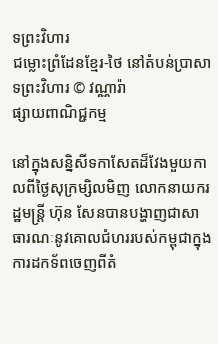ទព្រះវិហារ
ជម្លោះព្រំដែនខ្មែរ-ថៃ នៅតំបន់ប្រាសាទព្រះវិហារ © វណ្ណារ៉ា
ផ្សាយពាណិជ្ជកម្ម

នៅក្នុងសន្និសីទកាសែតដ៏វែងមួយកាលពីថ្ងៃសុក្រម្សិលមិញ លោកនាយករដ្ឋមន្ត្រី ហ៊ុន សែនបានបង្ហាញជាសាធារណៈនូវគោលជំហររបស់កម្ពុជាក្នុងការដកទ័ពចេញពីតំ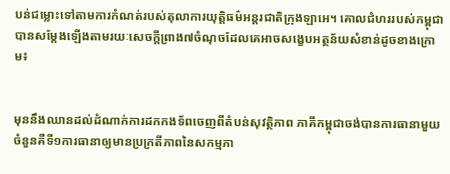បន់ជម្លោះទៅតាមការកំណត់របស់តុលាការយុត្តិធម៌អន្តរជាតិក្រុងឡាអេ។ គោលជំហររបស់កម្ពុជាបានសម្តែងឡើងតាមរយៈសេចក្តីព្រាង៧ចំណុចដែលគេអាចសង្ខេបអត្ថន័យសំខាន់ដូចខាងក្រោម៖


មុននឹងឈានដល់ដំណាក់ការដកកងទ័ពចេញពីតំបន់សុវត្ថិភាព ភាគីកម្ពុជាចង់បានការធានាមួយចំនួនគឺទី១ការធានាឲ្យមានប្រក្រតីភាពនៃសកម្មភា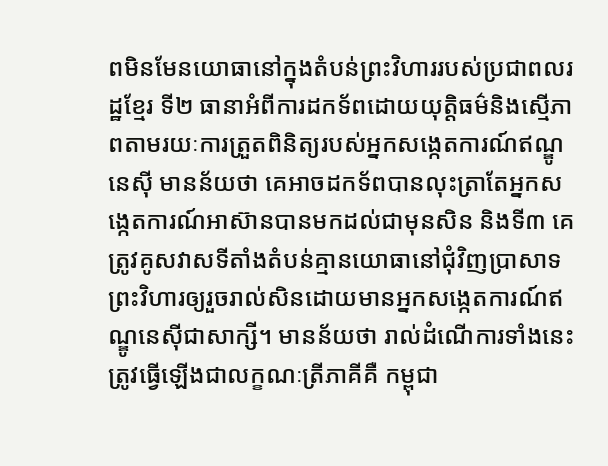ពមិនមែនយោធានៅក្នុងតំបន់ព្រះវិហាររបស់ប្រជាពលរដ្ឋខ្មែរ ទី២ ធានាអំពីការដកទ័ពដោយយុត្តិធម៌និងស្មើភាពតាមរយៈការត្រួតពិនិត្យរបស់អ្នកសង្កេតការណ៍ឥណ្ឌូនេស៊ី មានន័យថា គេអាចដកទ័ពបានលុះត្រាតែអ្នកសង្កេតការណ៍អាស៊ានបានមកដល់ជាមុនសិន និងទី៣ គេត្រូវគូសវាសទីតាំងតំបន់គ្មានយោធានៅជុំវិញប្រាសាទព្រះវិហារឲ្យរួចរាល់សិនដោយមានអ្នកសង្កេតការណ៍ឥណ្ឌូនេស៊ីជាសាក្សី។ មានន័យថា រាល់ដំណើការទាំងនេះត្រូវធ្វើឡើងជាលក្ខណៈត្រីភាគីគឺ កម្ពុជា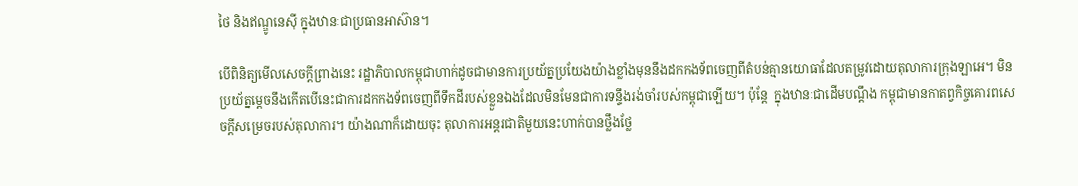ថៃ និងឥណ្ឌូនេស៊ី ក្នុងឋានៈជាប្រធានអាស៊ាន។

បើពិនិត្យមើលសេចក្តីព្រាងនេះ រដ្ឋាភិបាលកម្ពុជាហាក់ដូចជាមានការប្រយ័ត្នប្រយែងយ៉ាងខ្លាំងមុននឹងដកកងទ័ពចេញពីតំបន់គ្មានយោធាដែលតម្រូវដោយតុលាការក្រុងឡាអេ។ មិនប្រយ័ត្នម្តេចនឹងកើតបើនេះជាការដកកងទ័ពចេញពីទឹកដីរបស់ខ្លួនឯងដែលមិនមែនជាការទន្ទឹងរង់ចាំរបស់កម្ពុជាឡើយ។ ប៉ុន្តែ  ក្នុងឋានៈជាដើមបណ្តឹង កម្ពុជាមានកាតព្វកិច្ចគោរពសេចក្តីសម្រេចរបស់តុលាការ។ យ៉ាងណាក៏ដោយចុះ តុលាការអន្តរជាតិមួយនេះហាក់បានថ្លឹងថ្លែ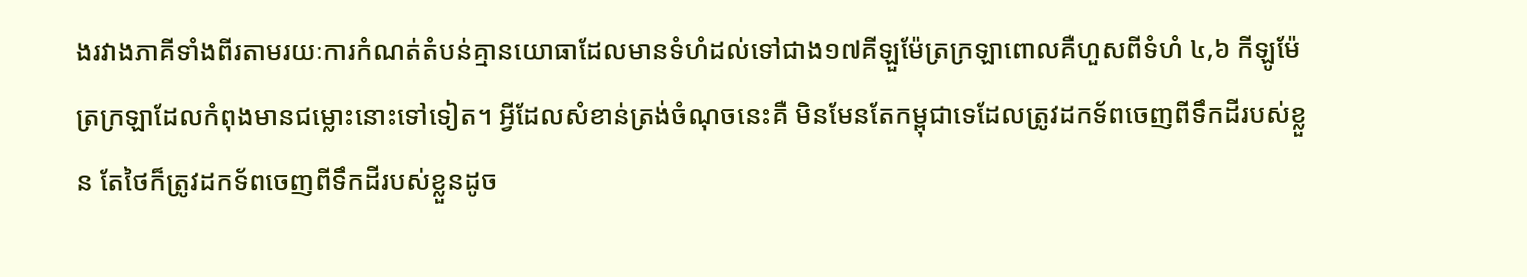ងរវាងភាគីទាំងពីរតាមរយៈការកំណត់តំបន់គ្មានយោធាដែលមានទំហំដល់ទៅជាង១៧គីឡួម៉ែត្រក្រឡាពោលគឺហួសពីទំហំ ៤,៦ កីឡូម៉ែត្រក្រឡាដែលកំពុងមានជម្លោះនោះទៅទៀត។ អ្វីដែលសំខាន់ត្រង់ចំណុចនេះគឺ មិនមែនតែកម្ពុជាទេដែលត្រូវដកទ័ពចេញពីទឹកដីរបស់ខ្លួន តែថៃក៏ត្រូវដកទ័ពចេញពីទឹកដីរបស់ខ្លួនដូច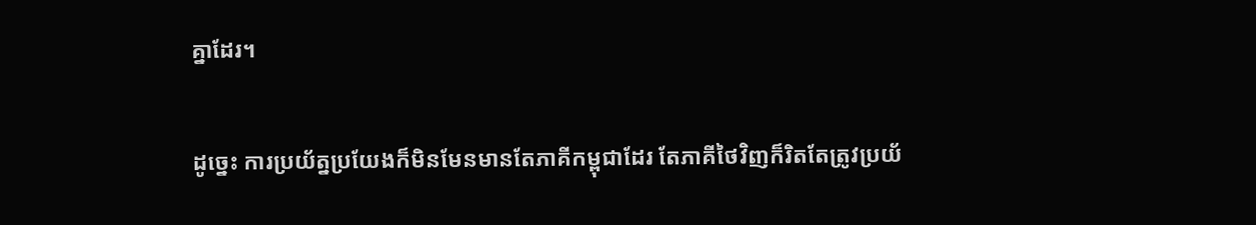គ្នាដែរ។

ដូច្នេះ ការប្រយ័ត្នប្រយែងក៏មិនមែនមានតែភាគីកម្ពុជាដែរ តែភាគីថៃវិញក៏រិតតែត្រូវប្រយ័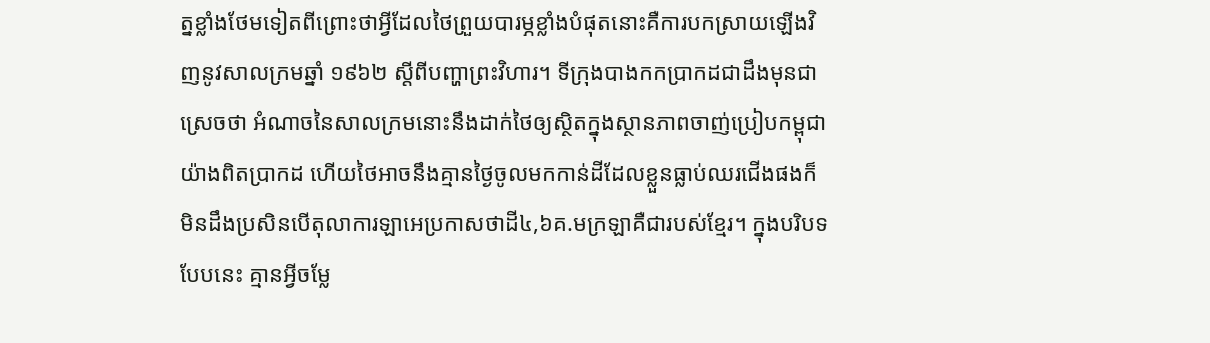ត្នខ្លាំងថែមទៀតពីព្រោះថាអ្វីដែលថៃព្រួយបារម្ភខ្លាំងបំផុតនោះគឺការបកស្រាយឡើងវិញនូវសាលក្រមឆ្នាំ ១៩៦២ ស្តីពីបញ្ហាព្រះវិហារ។ ទីក្រុងបាងកកប្រាកដជាដឹងមុនជាស្រេចថា អំណាចនៃសាលក្រមនោះនឹងដាក់ថៃឲ្យស្ថិតក្នុងស្ថានភាពចាញ់ប្រៀបកម្ពុជាយ៉ាងពិតប្រាកដ ហើយថៃអាចនឹងគ្មានថ្ងៃចូលមកកាន់ដីដែលខ្លួនធ្លាប់ឈរជើងផងក៏មិនដឹងប្រសិនបើតុលាការឡាអេប្រកាសថាដី៤,៦គ.មក្រឡាគឺជារបស់ខ្មែរ។ ក្នុងបរិបទបែបនេះ គ្មានអ្វីចម្លែ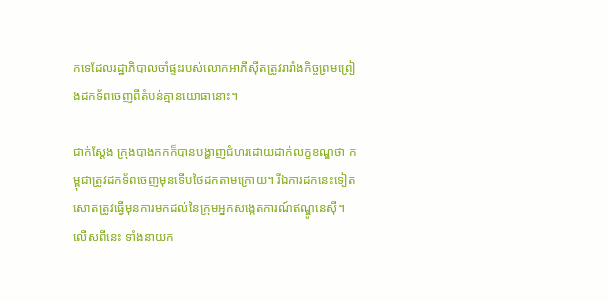កទេដែលរដ្ឋាភិបាលចាំផ្ទះរបស់លោកអាភីស៊ីតត្រូវរារាំងកិច្ចព្រមព្រៀងដកទ័ពចេញពីតំបន់គ្មានយោធានោះ។

ជាក់ស្តែង ក្រុងបាងកកក៏បានបង្ហាញជំហរដោយដាក់លក្ខខណ្ឌថា កម្ពុជាត្រូវដកទ័ពចេញមុនទើបថៃដកតាមក្រោយ។ រីឯការដកនេះទៀតសោតត្រូវធ្វើមុនការមកដល់នៃក្រុមអ្នកសង្កេតការណ៍ឥណ្ឌូនេស៊ី។ លើសពីនេះ ទាំងនាយក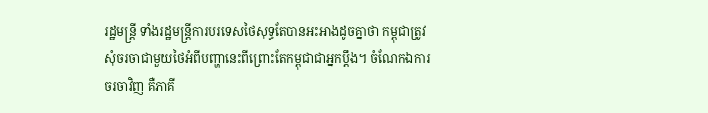រដ្ឋមន្ត្រី ទាំងរដ្ឋមន្ត្រីការបរទេសថៃសុទ្ធតែបានអះអាងដូចគ្នាថា កម្ពុជាត្រូវសុំចរចាជាមួយថៃអំពីបញ្ហានេះពីព្រោះតែកម្ពុជាជាអ្នកប្តឹង។ ចំណែកឯការចរចាវិញ គឺភាគី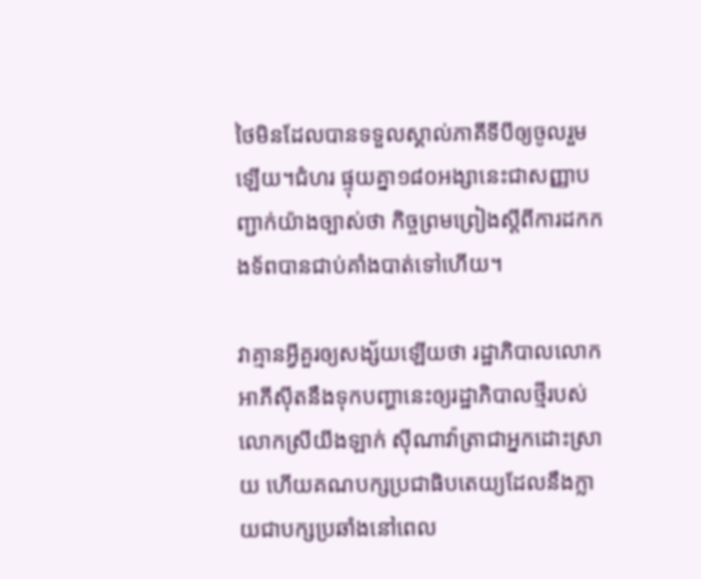ថៃមិនដែលបានទទួលស្គាល់ភាគីទីបីឲ្យចូលរួមឡើយ។ជំហរ ផ្ទុយគ្នា១៨០អង្សានេះជាសញ្ញាបញ្ជាក់យ៉ាងច្បាស់ថា កិច្ចព្រមព្រៀងស្តីពីការដកកងទ័ពបានជាប់គាំងបាត់ទៅហើយ។

វាគ្មានអ្វីគួរឲ្យសង្ស័យឡើយថា រដ្ឋាភិបាលលោកអាភីស៊ីតនឹងទុកបញ្ហានេះឲ្យរដ្ឋាភិបាលថ្មីរបស់លោកស្រីយីងឡាក់ ស៊ីណាវ៉ាត្រាជាអ្នកដោះស្រាយ ហើយគណបក្សប្រជាធិបតេយ្យដែលនឹងក្លាយជាបក្សប្រឆាំងនៅពេល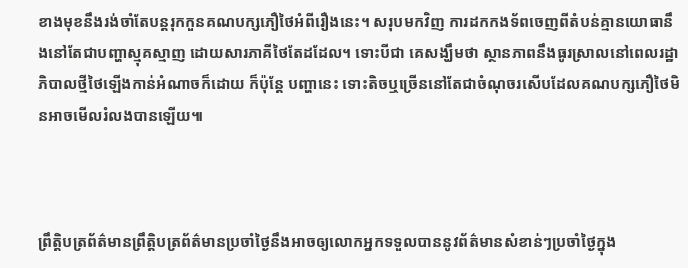ខាងមុខនឹងរង់ចាំតែបន្តរុកកួនគណបក្សភឿថៃអំពីរឿងនេះ។ សរុបមកវិញ ការដកកងទ័ពចេញពីតំបន់គ្មានយោធានឹងនៅតែជាបញ្ហាស្មុគស្មាញ ដោយសារភាគីថៃតែដដែល។ ទោះបីជា គេសង្ឃឹមថា ស្ថានភាពនឹងធូរស្រាលនៅពេលរដ្ឋាភិបាលថ្មីថៃឡើងកាន់អំណាចក៏ដោយ ក៏ប៉ុន្តែ បញ្ហានេះ ទោះតិចឬច្រើននៅតែជាចំណុចរសើបដែលគណបក្សភឿថៃមិនអាចមើលរំលងបានឡើយ៕



ព្រឹត្តិបត្រព័ត៌មានព្រឹត្តិបត្រព័ត៌មានប្រចាំថ្ងៃនឹងអាចឲ្យលោកអ្នកទទួលបាននូវព័ត៌មានសំខាន់ៗប្រចាំថ្ងៃក្នុង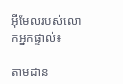អ៊ីមែលរបស់លោកអ្នកផ្ទាល់៖

តាមដាន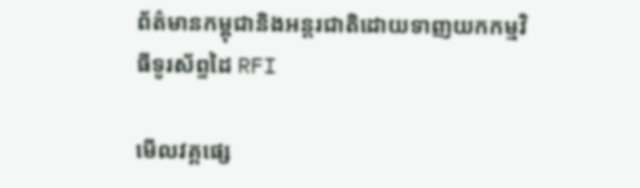ព័ត៌មានកម្ពុជានិងអន្តរជាតិដោយទាញយកកម្មវិធីទូរស័ព្ទដៃ RFI

មើលវគ្គផ្សេ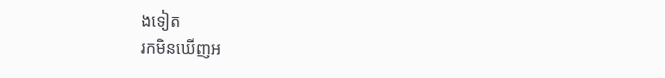ងទៀត
រកមិនឃើញអ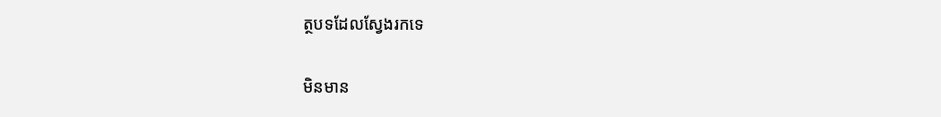ត្ថបទដែលស្វែងរកទេ

មិនមាន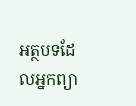អត្ថបទដែលអ្នកព្យា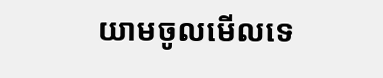យាមចូលមើលទេ